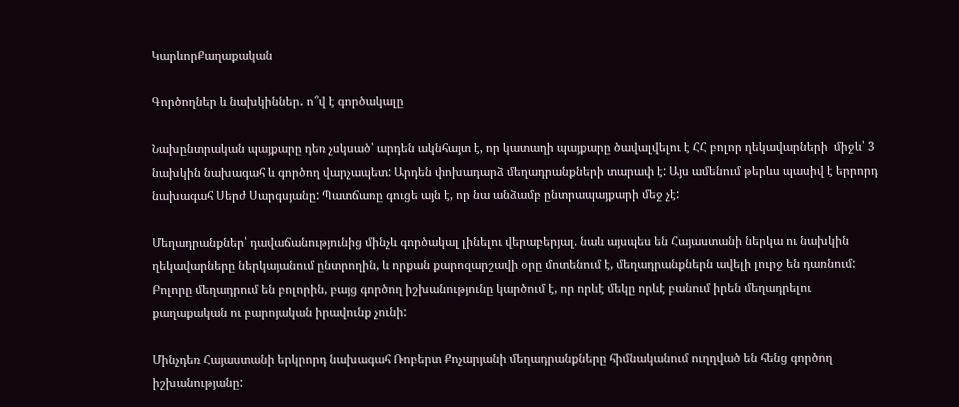ԿարևորՔաղաքական

Գործողներ և նախկիններ․ ո՞վ է գործակալը

Նախընտրական պայքարը դեռ չսկսած՝ արդեն ակնհայտ է, որ կատաղի պայքարը ծավալվելու է ՀՀ բոլոր ղեկավարների  միջև՝ 3 նախկին նախագահ և գործող վարչապետ: Արդեն փոխադարձ մեղադրանքների տարափ է: Այս ամենում թերևս պասիվ է երրորդ նախագահ Սերժ Սարգսյանը: Պատճառը գուցե այն է, որ նա անձամբ ընտրապայքարի մեջ չէ:

Մեղադրանքներ՝ դավաճանությունից մինչև գործակալ լինելու վերաբերյալ. նաև այսպես են Հայաստանի ներկա ու նախկին ղեկավարները ներկայանում ընտրողին, և որքան քարոզարշավի օրը մոտենում է, մեղադրանքներն ավելի լուրջ են դառնում: Բոլորը մեղադրում են բոլորին, բայց գործող իշխանությունը կարծում է, որ որևէ մեկը որևէ բանում իրեն մեղադրելու քաղաքական ու բարոյական իրավունք չունի:

Մինչդեռ Հայաստանի երկրորդ նախագահ Ռոբերտ Քոչարյանի մեղադրանքները հիմնականում ուղղված են հենց գործող իշխանությանը: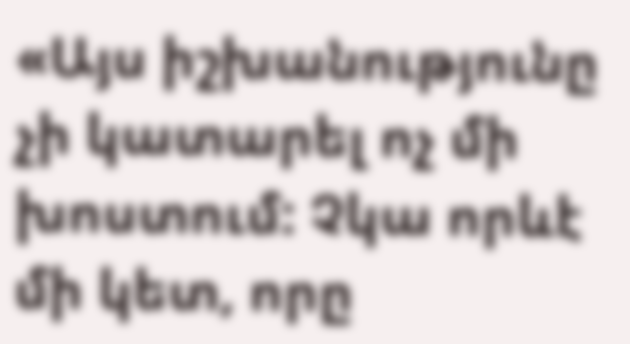«Այս իշխանությունը չի կատարել ոչ մի խոստում: Չկա որևէ մի կետ, որը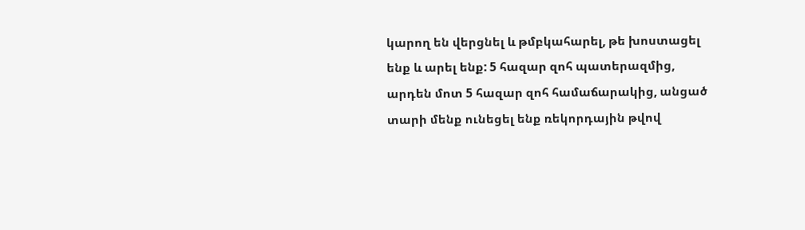կարող են վերցնել և թմբկահարել, թե խոստացել ենք և արել ենք: 5 հազար զոհ պատերազմից, արդեն մոտ 5 հազար զոհ համաճարակից, անցած տարի մենք ունեցել ենք ռեկորդային թվով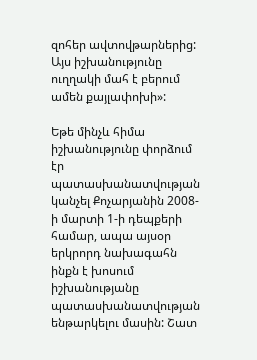զոհեր ավտովթարներից: Այս իշխանությունը ուղղակի մահ է բերում ամեն քայլափոխի»:

Եթե մինչև հիմա իշխանությունը փորձում էր պատասխանատվության կանչել Քոչարյանին 2008-ի մարտի 1-ի դեպքերի համար, ապա այսօր երկրորդ նախագահն ինքն է խոսում իշխանությանը պատասխանատվության ենթարկելու մասին: Շատ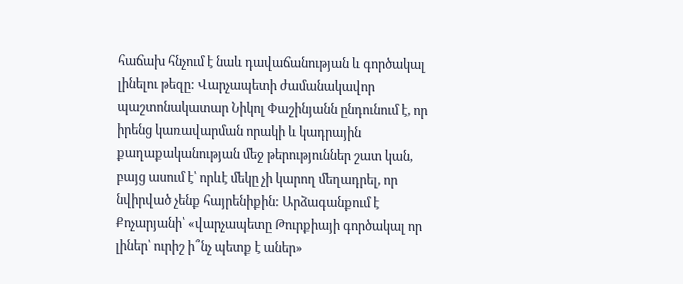հաճախ հնչում է նաև դավաճանության և գործակալ լինելու թեզը: Վարչապետի ժամանակավոր պաշտոնակատար Նիկոլ Փաշինյանն ընդունում է, որ իրենց կառավարման որակի և կադրային քաղաքականության մեջ թերություններ շատ կան, բայց ասում է՝ որևէ մեկը չի կարող մեղադրել, որ նվիրված չենք հայրենիքին: Արձագանքում է Քոչարյանի՝ «վարչապետը Թուրքիայի գործակալ որ լիներ՝ ուրիշ ի՞նչ պետք է աներ»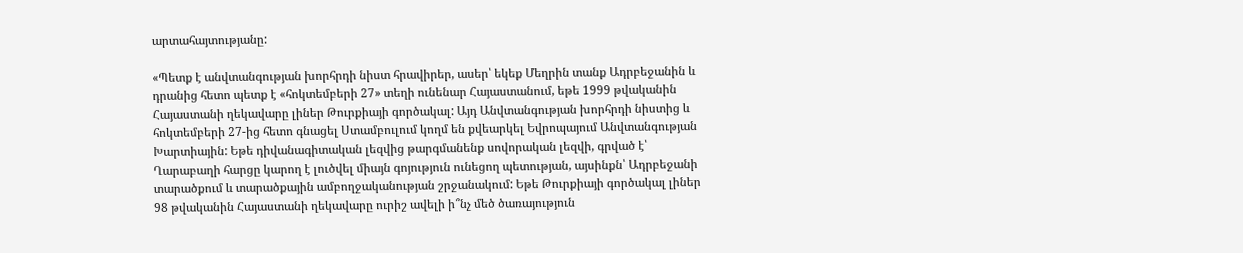արտահայտությանը:

«Պետք է անվտանգության խորհրդի նիստ հրավիրեր, ասեր՝ եկեք Մեղրին տանք Ադրբեջանին և դրանից հետո պետք է «հոկտեմբերի 27» տեղի ունենար Հայաստանում, եթե 1999 թվականին Հայաստանի ղեկավարը լիներ Թուրքիայի գործակալ: Այդ Անվտանգության խորհրդի նիստից և հոկտեմբերի 27-ից հետո գնացել Ստամբուլում կողմ են քվեարկել Եվրոպայում Անվտանգության Խարտիային: Եթե դիվանագիտական լեզվից թարգմանենք սովորական լեզվի, գրված է՝ Ղարաբաղի հարցը կարող է լուծվել միայն գոյություն ունեցող պետության, այսինքն՝ Ադրբեջանի տարածքում և տարածքային ամբողջականության շրջանակում: Եթե Թուրքիայի գործակալ լիներ 98 թվականին Հայաստանի ղեկավարը ուրիշ ավելի ի՞նչ մեծ ծառայություն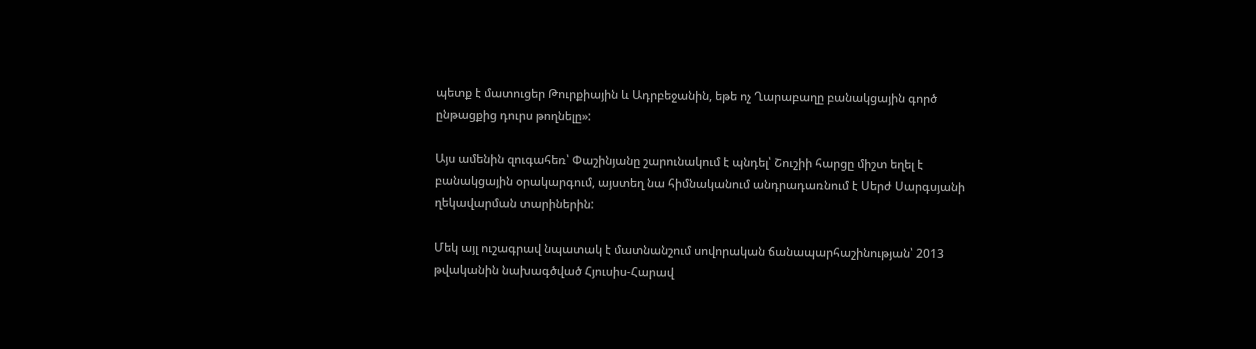պետք է մատուցեր Թուրքիային և Ադրբեջանին, եթե ոչ Ղարաբաղը բանակցային գործ ընթացքից դուրս թողնելը»:

Այս ամենին զուգահեռ՝ Փաշինյանը շարունակում է պնդել՝ Շուշիի հարցը միշտ եղել է բանակցային օրակարգում, այստեղ նա հիմնականում անդրադառնում է Սերժ Սարգսյանի ղեկավարման տարիներին:

Մեկ այլ ուշագրավ նպատակ է մատնանշում սովորական ճանապարհաշինության՝ 2013 թվականին նախագծված Հյուսիս-Հարավ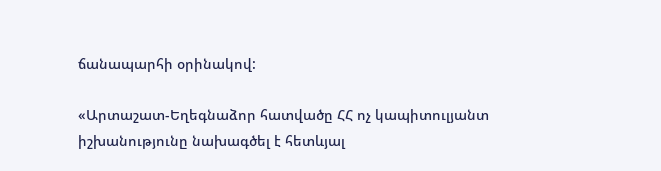ճանապարհի օրինակով:

«Արտաշատ-Եղեգնաձոր հատվածը ՀՀ ոչ կապիտուլյանտ իշխանությունը նախագծել է հետևյալ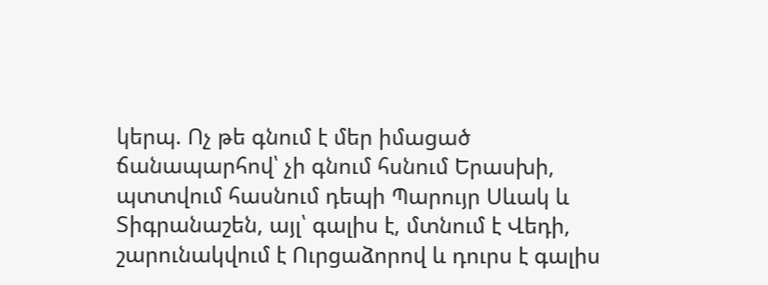կերպ. Ոչ թե գնում է մեր իմացած ճանապարհով՝ չի գնում հսնում Երասխի, պտտվում հասնում դեպի Պարույր Սևակ և Տիգրանաշեն, այլ՝ գալիս է, մտնում է Վեդի, շարունակվում է Ուրցաձորով և դուրս է գալիս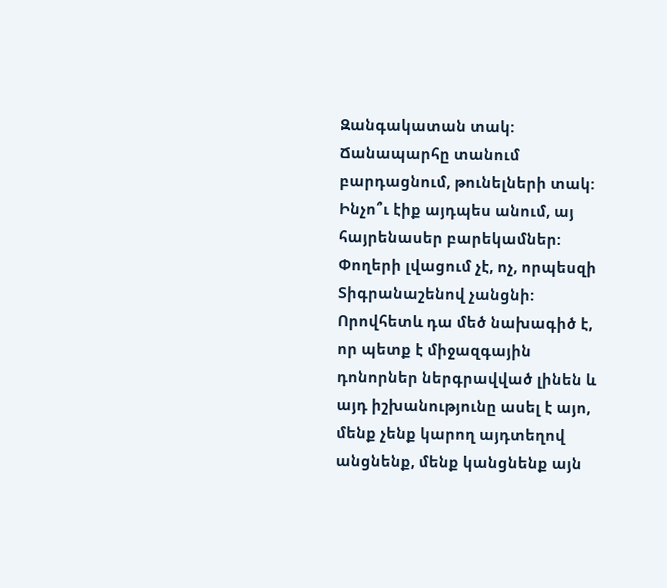Զանգակատան տակ: Ճանապարհը տանում բարդացնում, թունելների տակ: Ինչո՞ւ էիք այդպես անում, այ հայրենասեր բարեկամներ: Փողերի լվացում չէ, ոչ, որպեսզի Տիգրանաշենով չանցնի: Որովհետև դա մեծ նախագիծ է, որ պետք է միջազգային դոնորներ ներգրավված լինեն և այդ իշխանությունը ասել է այո, մենք չենք կարող այդտեղով անցնենք, մենք կանցնենք այն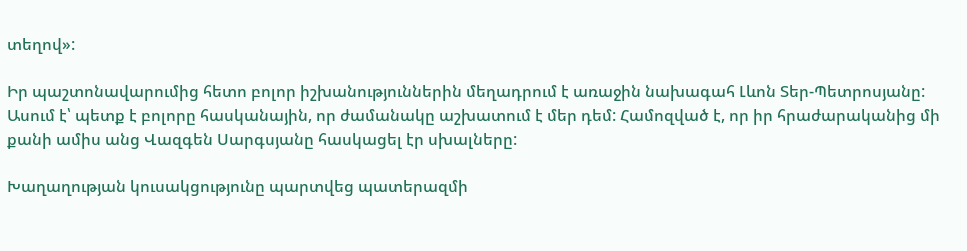տեղով»:

Իր պաշտոնավարումից հետո բոլոր իշխանություններին մեղադրում է առաջին նախագահ Լևոն Տեր-Պետրոսյանը: Ասում է՝ պետք է բոլորը հասկանային, որ ժամանակը աշխատում է մեր դեմ: Համոզված է, որ իր հրաժարականից մի քանի ամիս անց Վազգեն Սարգսյանը հասկացել էր սխալները:

Խաղաղության կուսակցությունը պարտվեց պատերազմի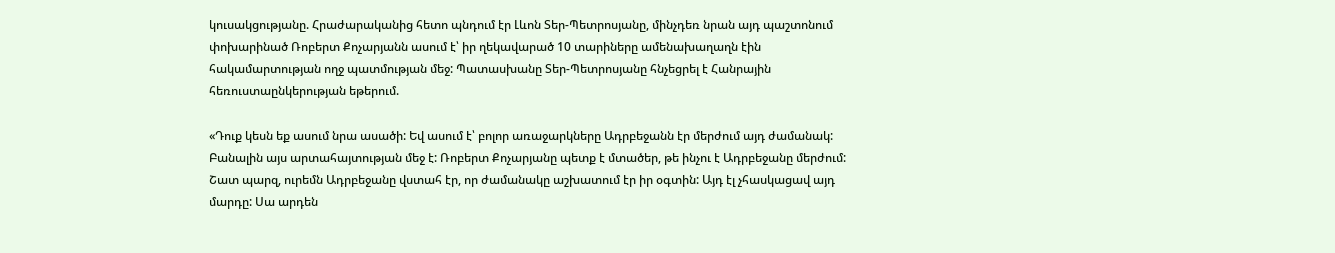կուսակցությանը. Հրաժարականից հետո պնդում էր Լևոն Տեր-Պետրոսյանը, մինչդեռ նրան այդ պաշտոնում փոխարինած Ռոբերտ Քոչարյանն ասում է՝ իր ղեկավարած 10 տարիները ամենախաղաղն էին հակամարտության ողջ պատմության մեջ: Պատասխանը Տեր-Պետրոսյանը հնչեցրել է Հանրային հեռուստաընկերության եթերում.

«Դուք կեսն եք ասում նրա ասածի: Եվ ասում է՝ բոլոր առաջարկները Ադրբեջանն էր մերժում այդ ժամանակ: Բանալին այս արտահայտության մեջ է: Ռոբերտ Քոչարյանը պետք է մտածեր, թե ինչու է Ադրբեջանը մերժում: Շատ պարզ, ուրեմն Ադրբեջանը վստահ էր, որ ժամանակը աշխատում էր իր օգտին: Այդ էլ չհասկացավ այդ մարդը: Սա արդեն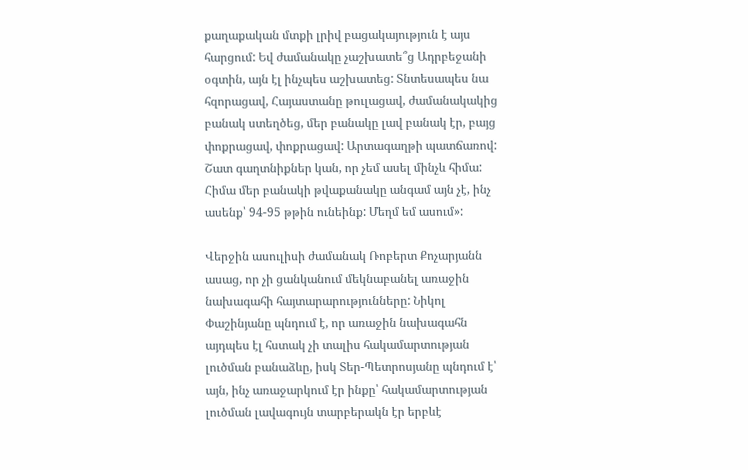քաղաքական մտքի լրիվ բացակայություն է այս հարցում: Եվ ժամանակը չաշխատե՞ց Ադրբեջանի օգտին, այն էլ ինչպես աշխատեց: Տնտեսապես նա հզորացավ, Հայաստանը թուլացավ, ժամանակակից բանակ ստեղծեց, մեր բանակը լավ բանակ էր, բայց փոքրացավ, փոքրացավ: Արտագաղթի պատճառով: Շատ գաղտնիքներ կան, որ չեմ ասել մինչև հիմա: Հիմա մեր բանակի թվաքանակը անգամ այն չէ, ինչ ասենք՝ 94-95 թթին ունեինք: Մեղմ եմ ասում»:

Վերջին ասուլիսի ժամանակ Ռոբերտ Քոչարյանն ասաց, որ չի ցանկանում մեկնաբանել առաջին նախագահի հայտարարությունները: Նիկոլ Փաշինյանը պնդում է, որ առաջին նախագահն այդպես էլ հստակ չի տալիս հակամարտության լուծման բանաձևը, իսկ Տեր-Պետրոսյանը պնդում է՝ այն, ինչ առաջարկում էր ինքը՝ հակամարտության լուծման լավագույն տարբերակն էր երբևէ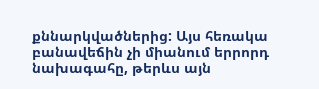քննարկվածներից: Այս հեռակա բանավեճին չի միանում երրորդ նախագահը, թերևս այն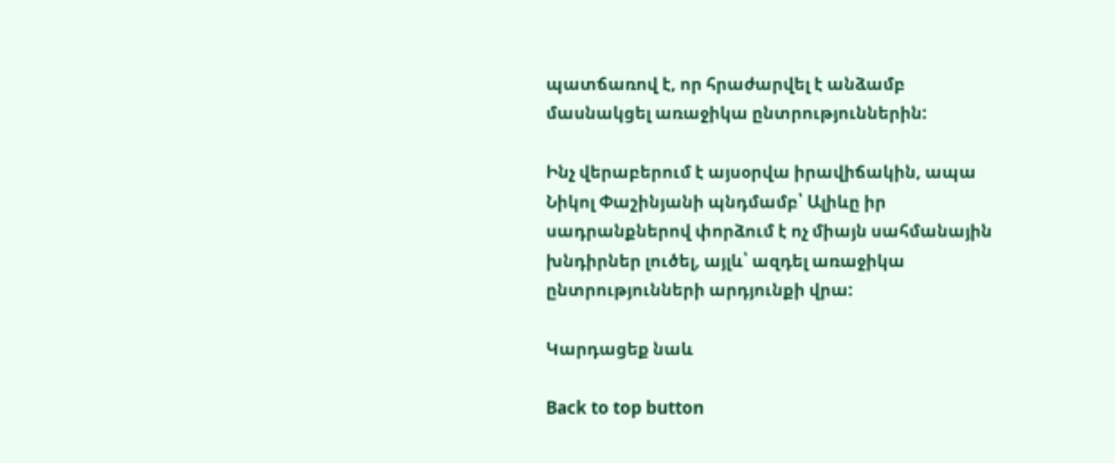պատճառով է, որ հրաժարվել է անձամբ մասնակցել առաջիկա ընտրություններին:

Ինչ վերաբերում է այսօրվա իրավիճակին, ապա Նիկոլ Փաշինյանի պնդմամբ՝ Ալիևը իր սադրանքներով փորձում է ոչ միայն սահմանային խնդիրներ լուծել, այլև՝ ազդել առաջիկա ընտրությունների արդյունքի վրա:

Կարդացեք նաև

Back to top button